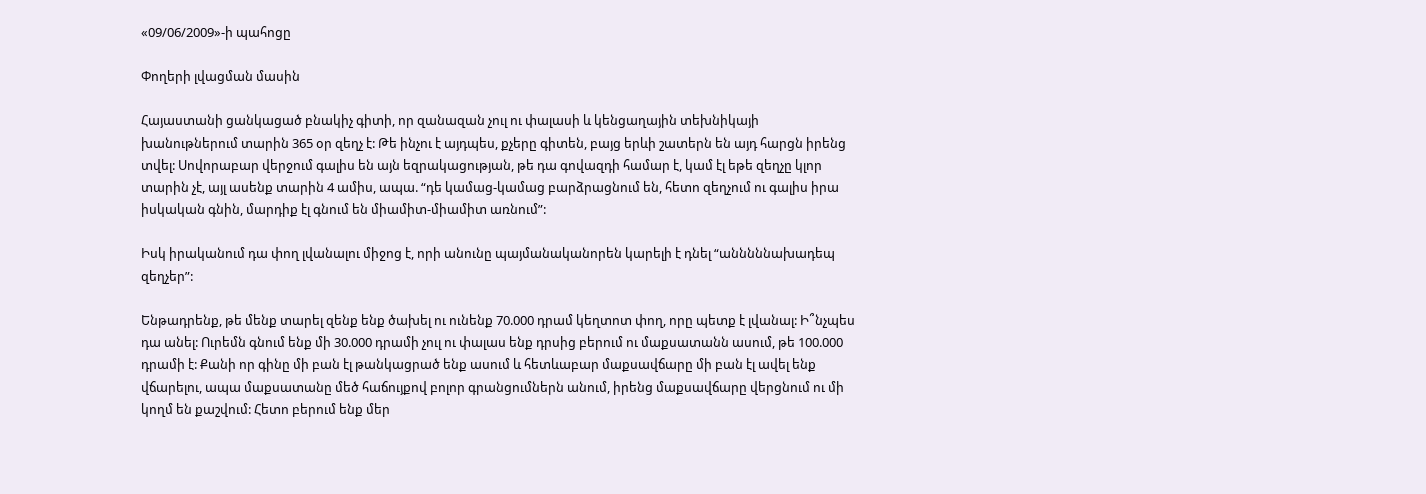«09/06/2009»-ի պահոցը

Փողերի լվացման մասին

Հայաստանի ցանկացած բնակիչ գիտի, որ զանազան չուլ ու փալասի և կենցաղային տեխնիկայի խանութներում տարին 365 օր զեղչ է: Թե ինչու է այդպես, քչերը գիտեն, բայց երևի շատերն են այդ հարցն իրենց տվել: Սովորաբար վերջում գալիս են այն եզրակացության, թե դա գովազդի համար է, կամ էլ եթե զեղչը կլոր տարին չէ, այլ ասենք տարին 4 ամիս, ապա. “դե կամաց-կամաց բարձրացնում են, հետո զեղչում ու գալիս իրա իսկական գնին, մարդիք էլ գնում են միամիտ-միամիտ առնում”:

Իսկ իրականում դա փող լվանալու միջոց է, որի անունը պայմանականորեն կարելի է դնել “անննննախադեպ զեղչեր”:

Ենթադրենք, թե մենք տարել զենք ենք ծախել ու ունենք 70.000 դրամ կեղտոտ փող, որը պետք է լվանալ: Ի՞նչպես դա անել: Ուրեմն գնում ենք մի 30.000 դրամի չուլ ու փալաս ենք դրսից բերում ու մաքսատանն ասում, թե 100.000 դրամի է: Քանի որ գինը մի բան էլ թանկացրած ենք ասում և հետևաբար մաքսավճարը մի բան էլ ավել ենք վճարելու, ապա մաքսատանը մեծ հաճույքով բոլոր գրանցումներն անում, իրենց մաքսավճարը վերցնում ու մի կողմ են քաշվում: Հետո բերում ենք մեր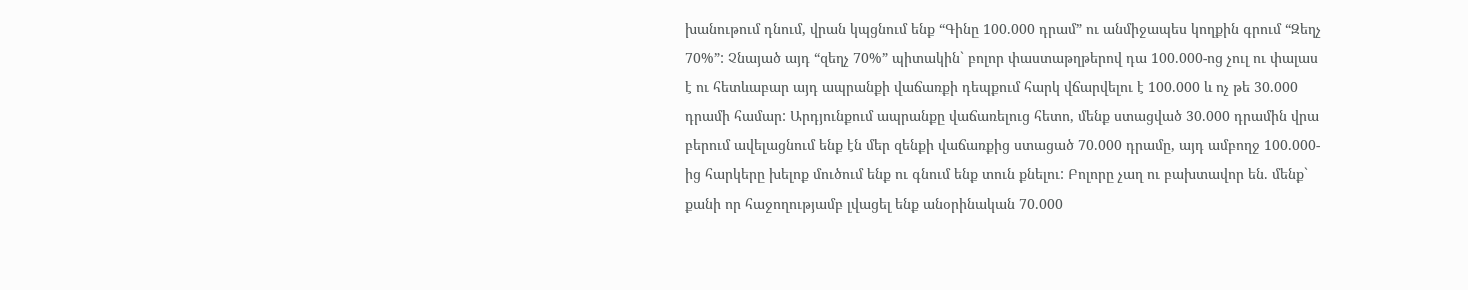խանութում դնում, վրան կպցնում ենք “Գինը 100.000 դրամ” ու անմիջապես կողքին գրում “Զեղչ 70%”: Չնայած այդ “զեղչ 70%” պիտակին` բոլոր փաստաթղթերով դա 100.000-ոց չուլ ու փալաս է ու հետևաբար այդ ապրանքի վաճառքի դեպքում հարկ վճարվելու է 100.000 և ոչ թե 30.000 դրամի համար: Արդյունքում ապրանքը վաճառելուց հետո, մենք ստացված 30.000 դրամին վրա բերում ավելացնում ենք էն մեր զենքի վաճառքից ստացած 70.000 դրամը, այդ ամբողջ 100.000-ից հարկերը խելոք մուծում ենք ու գնում ենք տուն քնելու: Բոլորը չաղ ու բախտավոր են. մենք` քանի որ հաջողությամբ լվացել ենք անօրինական 70.000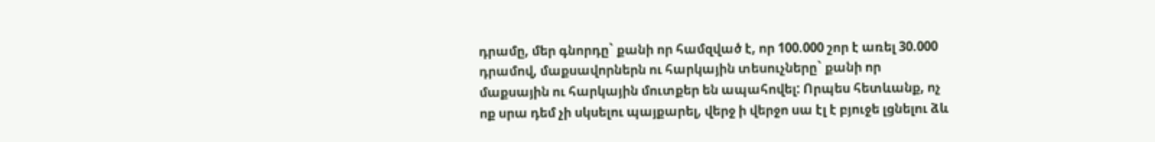դրամը, մեր գնորդը` քանի որ համզված է, որ 100.000 շոր է առել 30.000 դրամով, մաքսավորներն ու հարկային տեսուչները` քանի որ մաքսային ու հարկային մուտքեր են ապահովել: Որպես հետևանք, ոչ ոք սրա դեմ չի սկսելու պայքարել, վերջ ի վերջո սա էլ է բյուջե լցնելու ձև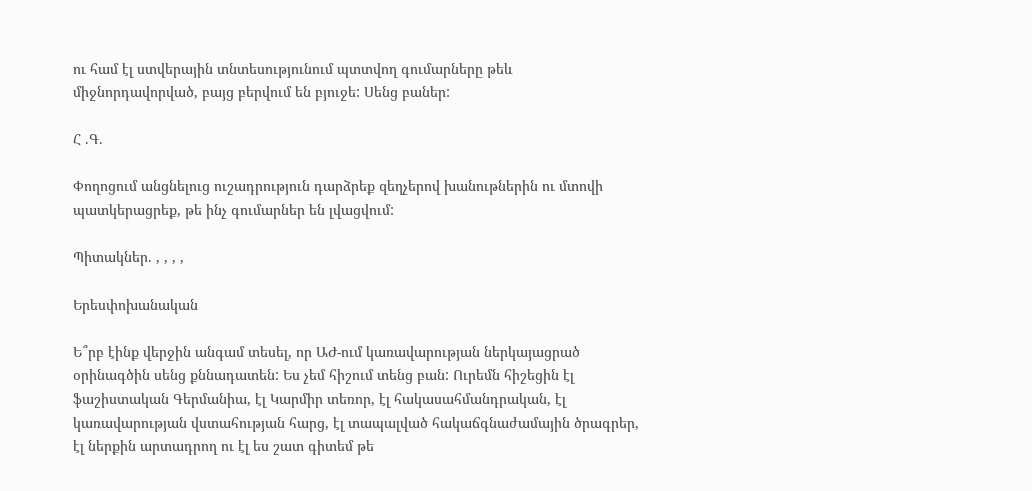ու համ էլ ստվերային տնտեսությունում պտտվող գումարները թեև միջնորդավորված, բայց բերվում են բյուջե: Սենց բաներ:

Հ .Գ.

Փողոցում անցնելուց ուշադրություն դարձրեք զեղչերով խանութներին ու մտովի պատկերացրեք, թե ինչ գումարներ են լվացվում:

Պիտակներ. , , , ,

Երեսփոխանական

Ե՞րբ էինք վերջին անգամ տեսել, որ ԱԺ-ում կառավարության ներկայացրած օրինագծին սենց քննադատեն: Ես չեմ հիշում տենց բան: Ուրեմն հիշեցին էլ ֆաշիստական Գերմանիա, էլ Կարմիր տեռոր, էլ հակասահմանդրական, էլ կառավարության վստահության հարց, էլ տապալված հակաճգնաժամային ծրագրեր, էլ ներքին արտադրող ու էլ ես շատ գիտեմ թե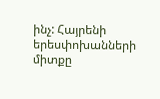ինչ: Հայրենի երեսփոխանների միտքը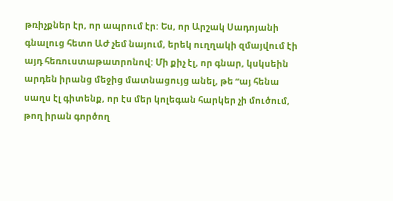թռիչքներ էր, որ ապրում էր: Ես, որ Արշակ Սադոյանի գնալուց հետո ԱԺ չեմ նայում, երեկ ուղղակի զմայվում էի այդ հեռուստաթատրոնով: Մի քիչ էլ, որ գնար, կսկսեին արդեն իրանց մեջից մատնացույց անել, թե “այ հենա սաղս էլ գիտենք, որ էս մեր կոլեգան հարկեր չի մուծում, թող իրան գործող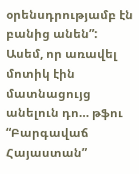օրենսդրությամբ էն բանից անեն”: Ասեմ, որ առավել մոտիկ էին մատնացույց անելուն դո… թֆու “Բարգավաճ Հայաստան”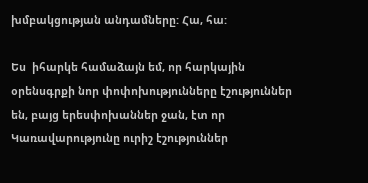խմբակցության անդամները: Հա, հա:

Ես  իհարկե համաձայն եմ, որ հարկային օրենսգրքի նոր փոփոխությունները էշություններ են, բայց երեսփոխաններ ջան, էտ որ Կառավարությունը ուրիշ էշություններ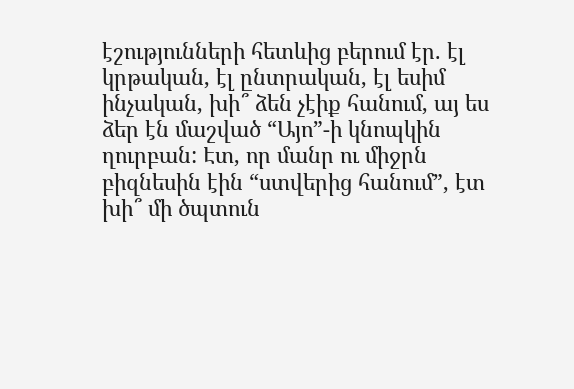էշությունների հետևից բերում էր. էլ կրթական, էլ ընտրական, էլ եսիմ ինչական, խի՞ ձեն չէիք հանում, այ ես ձեր էն մաշված “Այո”-ի կնոպկին ղուրբան: Էտ, որ մանր ու միջրն բիզնեսին էին “ստվերից հանում”, էտ խի՞ մի ծպտուն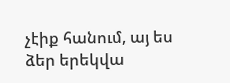չէիք հանում, այ ես ձեր երեկվա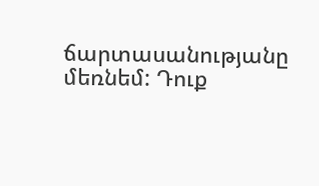ճարտասանությանը մեռնեմ: Դուք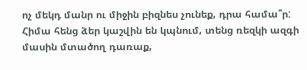ոչ մեկդ մանր ու միջին բիզնես չունեք, դրա համա՞ր:  Հիմա հենց ձեր կաշվին են կպնում, տենց ռեզկի ազգի մասին մտածող դառաք,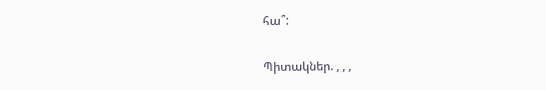հա՞:

Պիտակներ. , , ,